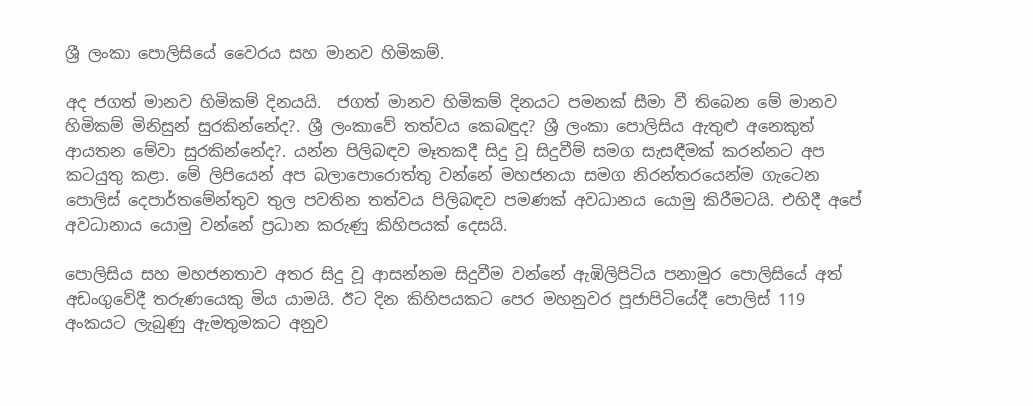ශ්‍රී ලංකා පොලිසියේ වෛරය සහ මානව හිමිකම්.

අද ජගත් මානව හිමිකම් දිනයයි.  ජගත් මානව හිමිකම් දිනයට පමනක් සීමා වී තිබෙන මේ මානව හිමිකම් මිනිසුන් සුරකින්නේද?. ශ්‍රී ලංකාවේ තත්වය කෙබඳුද? ශ්‍රී ලංකා පොලිසිය ඇතුළු අනෙකුත් ආයතන මේවා සුරකින්නේද?. යන්න පිලිබඳව මෑතකදී සිදු වූ සිදුවීම් සමග සැසඳීමක් කරන්නට අප කටයුතු කළා. මේ ලිපියෙන් අප බලාපොරොත්තු වන්නේ මහජනයා සමග නිරන්තරයෙන්ම ගැටෙන පොලිස් දෙපාර්තමේන්තුව තුල පවතින තත්වය පිලිබඳව පමණක් අවධානය යොමු කිරීමටයි. එහිදී අපේ අවධානාය යොමු වන්නේ ප්‍රධාන කරුණු කිහිපයක් දෙසයි.

පොලිසිය සහ මහජනතාව අතර සිදු වූ ආසන්නම සිදුවීම වන්නේ ඇඹිලිපිටිය පනාමුර පොලිසියේ අත් අඩංගුවේදී තරුණයෙකු මිය යාමයි. ඊට දින කිහිපයකට පෙර මහනුවර පූජාපිටියේදී පොලිස් 119 අංකයට ලැබුණු ඇමතුමකට අනුව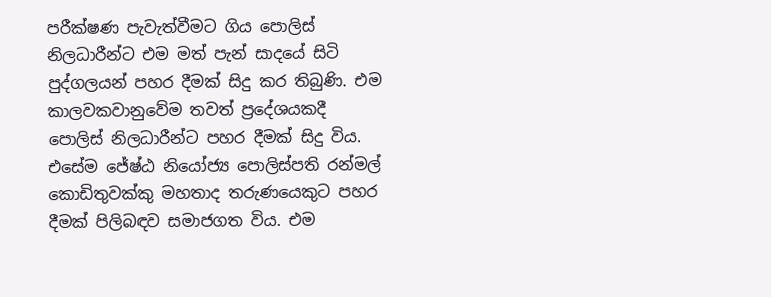පරීක්ෂණ පැවැත්වීමට ගිය පොලිස් නිලධාරීන්ට එම මත් පැන් සාදයේ සිටි පුද්ගලයන් පහර දීමක් සිදු කර තිබුණි. එම කාලවකවානුවේම තවත් ප්‍රදේශයකදී පොලිස් නිලධාරීන්ට පහර දීමක් සිදු විය. එසේම ජේෂ්ඨ නියෝජ්‍ය පොලිස්පති රන්මල් කොඩිතුවක්කු මහතාද තරුණයෙකුට පහර දීමක් පිලිබඳව සමාජගත විය. එම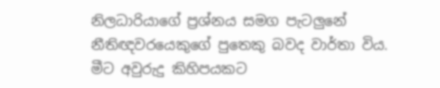නිලධාරියාගේ ප්‍රශ්නය සමග පැටලුනේ නීතිඥවරයෙකුගේ පුතෙකු බවද වාර්තා විය. මීට අවුරුදු කිහිපයකට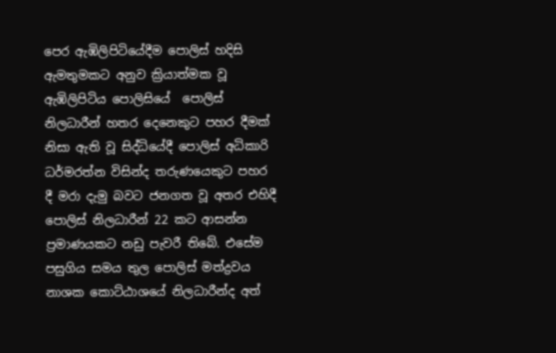පෙර ඇඹිලිපිටියේදීම පොලිස් හදිසි ඇමතුමකට අනුව ක්‍රියාත්මක වූ ඇඹිලිපිටිය පොලිසියේ  පොලිස් නිලධාරීන් හතර දෙනෙකුට පහර දීමක් නිසා ඇති වූ සිද්ධියේදී පොලිස් අධිකාරි ධර්මරත්න විසින්ද තරුණයෙකුට පහර දී මරා දැමු බවට ජනගත වූ අතර එහිදී පොලිස් නිලධාරීන් 22 කට ආසන්න ප්‍රමාණයකට නඩු පැවරී තිබේ. එසේම පසුගිය සමය තුල පොලිස් මත්ද්‍රවය නාශක කොට්ඨාශයේ නිලධාරීන්ද අත්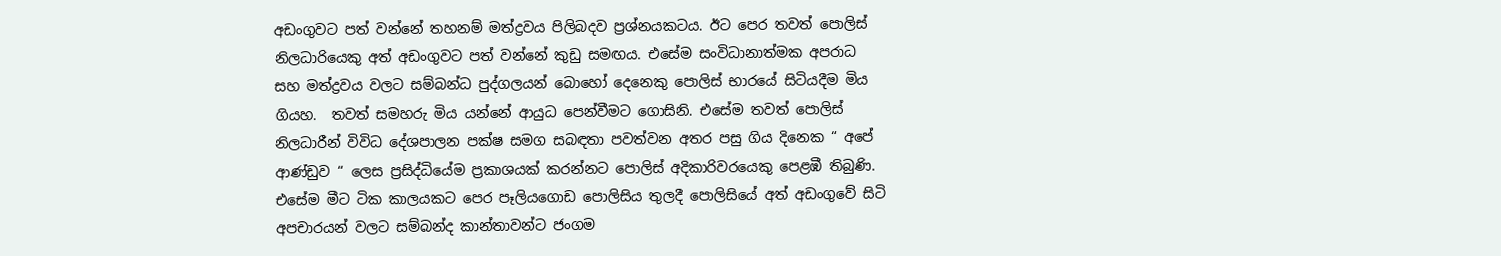අඩංගුවට පත් වන්නේ තහනම් මත්ද්‍රවය පිලිබදව ප්‍රශ්නයකටය. ඊට පෙර තවත් පොලිස් නිලධාරියෙකු අත් අඩංගුවට පත් වන්නේ කුඩු සමඟය. එසේම සංවිධානාත්මක අපරාධ සහ මත්ද්‍රවය වලට සම්බන්ධ පුද්ගලයන් බොහෝ දෙනෙකු පොලිස් භාරයේ සිටියදීම මිය ගියහ.  තවත් සමහරු මිය යන්නේ ආයුධ පෙන්වීමට ගොසිනි. එසේම තවත් පොලිස් නිලධාරීන් විවිධ දේශපාලන පක්ෂ සමග සබඳතා පවත්වන අතර පසු ගිය දිනෙක “ අපේ ආණ්ඩුව “ ලෙස ප්‍රසිද්ධියේම ප්‍රකාශයක් කරන්නට පොලිස් අදිකාරිවරයෙකු පෙළඹී තිබුණි. එසේම මීට ටික කාලයකට පෙර පෑලියගොඩ පොලිසිය තුලදී පොලිසියේ අත් අඩංගුවේ සිටි අපචාරයන් වලට සම්බන්ද කාන්තාවන්ට ජංගම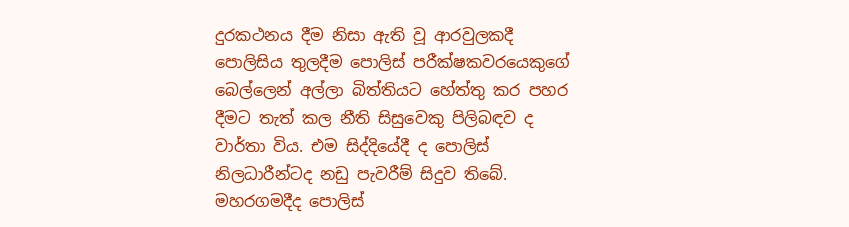දුරකථනය දීම නිසා ඇති වූ ආරවුලකදී පොලිසිය තුලදීම පොලිස් පරීක්ෂකවරයෙකුගේ බෙල්ලෙන් අල්ලා බිත්තියට හේත්තු කර පහර දීමට තැත් කල නීති සිසුවෙකු පිලිබඳව ද වාර්තා විය. එම සිද්දියේදී ද පොලිස් නිලධාරීන්ටද නඩු පැවරීම් සිදුව තිබේ. මහරගමදීද පොලිස්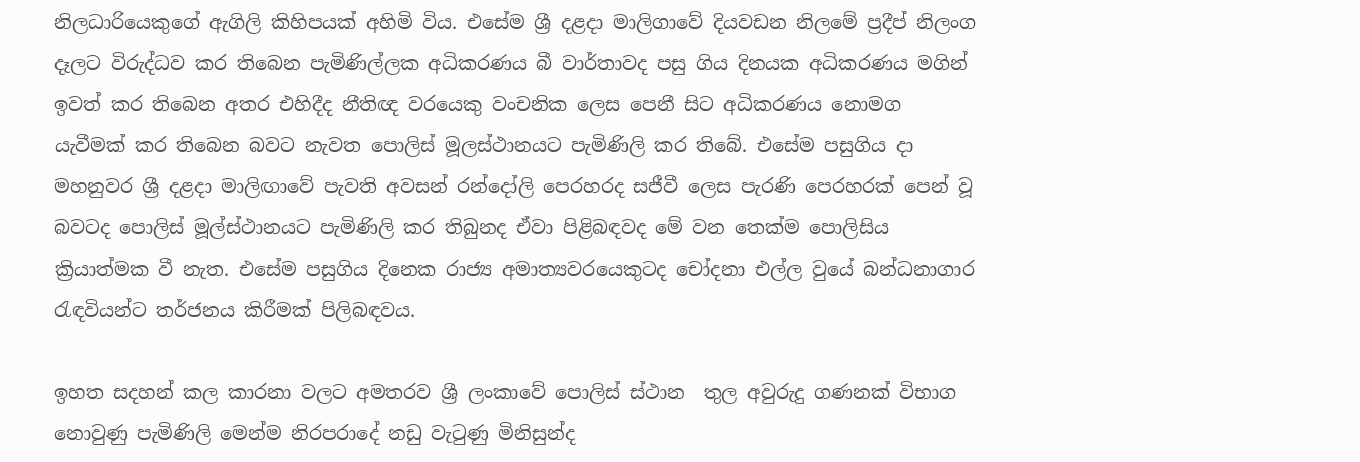නිලධාරියෙකුගේ ඇගිලි කිහිපයක් අහිමි විය. එසේම ශ්‍රී දළදා මාලිගාවේ දියවඩන නිලමේ ප්‍රදීප් නිලංග දෑලට විරුද්ධව කර තිබෙන පැමිණිල්ලක අධිකරණය බී වාර්තාවද පසු ගිය දිනයක අධිකරණය මගින් ඉවත් කර තිබෙන අතර එහිදීද නීතිඥ වරයෙකු වංචනික ලෙස පෙනී සිට අධිකරණය නොමග යැවීමක් කර තිබෙන බවට නැවත පොලිස් මූලස්ථානයට පැමිණිලි කර තිබේ. එසේම පසුගිය දා මහනුවර ශ්‍රී දළදා මාලිඟාවේ පැවති අවසන් රන්දෝලි පෙරහරද සජීවී ලෙස පැරණි පෙරහරක් පෙන් වූ බවටද පොලිස් මූල්ස්ථානයට පැමිණිලි කර තිබුනද ඒවා පිළිබඳවද මේ වන තෙක්ම පොලිසිය ක්‍රියාත්මක වී නැත. එසේම පසුගිය දිනෙක රාජ්‍ය අමාත්‍යවරයෙකුටද චෝදනා එල්ල වුයේ බන්ධනාගාර රැඳවියන්ට තර්ජනය කිරීමක් පිලිබඳවය.

ඉහත සදහන් කල කාරනා වලට අමතරව ශ්‍රී ලංකාවේ පොලිස් ස්ථාන  තුල අවුරුදු ගණනක් විභාග නොවුණු පැමිණිලි මෙන්ම නිරපරාදේ නඩු වැටුණු මිනිසුන්ද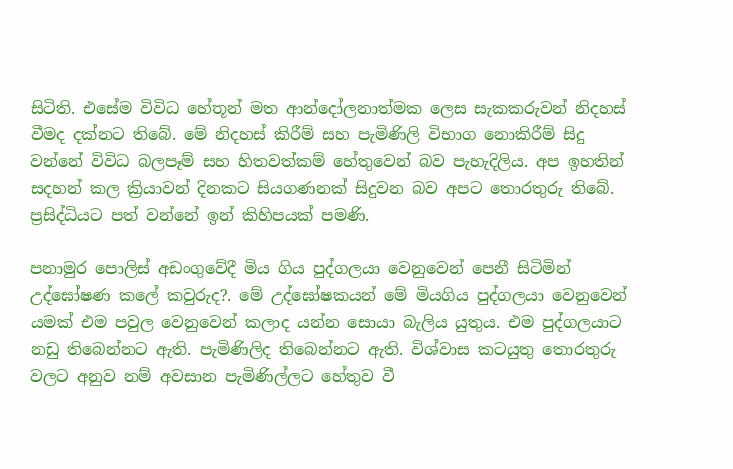සිටිති. එසේම විවිධ හේතූන් මත ආන්දෝලනාත්මක ලෙස සැකකරුවන් නිදහස් වීමද දක්නට තිබේ. මේ නිදහස් කිරීම් සහ පැමිණිලි විභාග නොකිරීම් සිදු වන්නේ විවිධ බලපෑම් සහ හිතවත්කම් හේතුවෙන් බව පැහැදිලිය. අප ඉහතින් සදහන් කල ක්‍රියාවන් දිනකට සියගණනක් සිදුවන බව අපට තොරතුරු තිබේ. ප්‍රසිද්ධියට පත් වන්නේ ඉන් කිහිපයක් පමණි.

පනාමුර පොලිස් අඩංගුවේදී මිය ගිය පුද්ගලයා වෙනුවෙන් පෙනී සිටිමින් උද්ඝෝෂණ කලේ කවුරුද?. මේ උද්ඝෝෂකයන් මේ මියගිය පුද්ගලයා වෙනුවෙන් යමක් එම පවුල වෙනුවෙන් කලාද යන්න සොයා බැලිය යුතුය. එම පුද්ගලයාට නඩු තිබෙන්නට ඇති. පැමිණිලිද තිබෙන්නට ඇති. විශ්වාස කටයුතු තොරතුරු වලට අනුව නම් අවසාන පැමිණිල්ලට හේතුව වී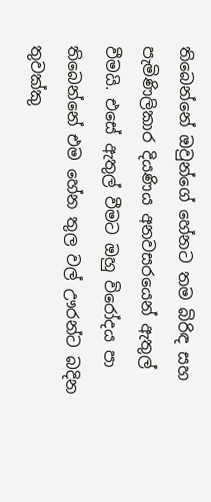තිබෙන්නේ ඔවුන්ගේ හේනට තම බිරිඳ සහ පැමිණිලිකාර දියණිය අනවසරයෙන් ඇතුල් වීමයි. එසේ ඇතුල් වීමට ඔහු විරෝදය පා තිබෙන්නේ එම හේන තුල වල් ඌරන්ට බදින තුවක්කු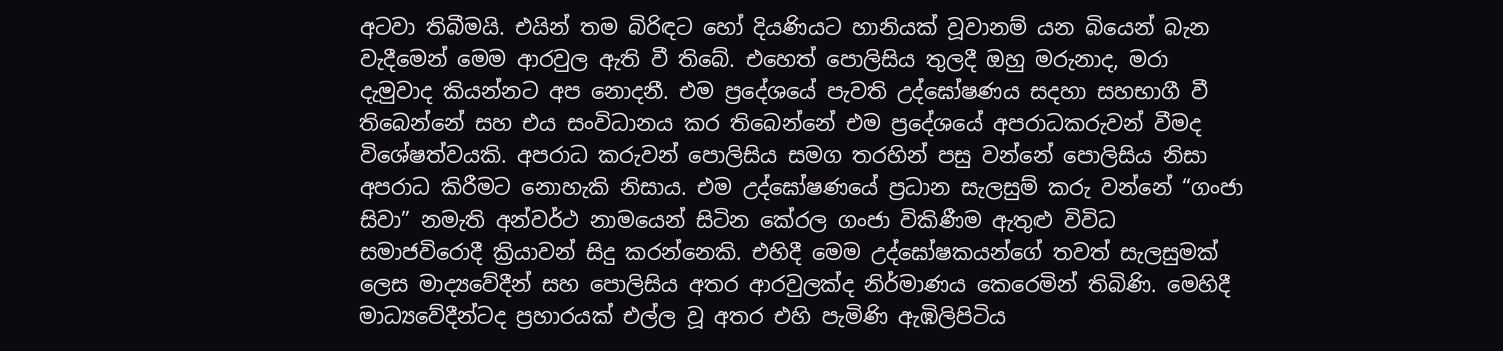අටවා තිබීමයි. එයින් තම බිරිඳට හෝ දියණියට හානියක් වූවානම් යන බියෙන් බැන වැදීමෙන් මෙම ආරවුල ඇති වී තිබේ. එහෙත් පොලිසිය තුලදී ඔහු මරුනාද, මරා දැමුවාද කියන්නට අප නොදනී. එම ප්‍රදේශයේ පැවති උද්ඝෝෂණය සදහා සහභාගී වී තිබෙන්නේ සහ එය සංවිධානය කර තිබෙන්නේ එම ප්‍රදේශයේ අපරාධකරුවන් වීමද විශේෂත්වයකි. අපරාධ කරුවන් පොලිසිය සමග තරහින් පසු වන්නේ පොලිසිය නිසා අපරාධ කිරීමට නොහැකි නිසාය. එම උද්ඝෝෂණයේ ප්‍රධාන සැලසුම් කරු වන්නේ “ගංජා  සිවා” නමැති අන්වර්ථ නාමයෙන් සිටින කේරල ගංජා විකිණීම ඇතුළු විවිධ සමාජවිරොදී ක්‍රියාවන් සිදු කරන්නෙකි. එහිදී මෙම උද්ඝෝෂකයන්ගේ තවත් සැලසුමක් ලෙස මාද්‍යවේදීන් සහ පොලිසිය අතර ආරවුලක්ද නිර්මාණය කෙරෙමින් තිබිණි. මෙහිදී මාධ්‍යවේදීන්ටද ප්‍රහාරයක් එල්ල වූ අතර එහි පැමිණි ඇඹිලිපිටිය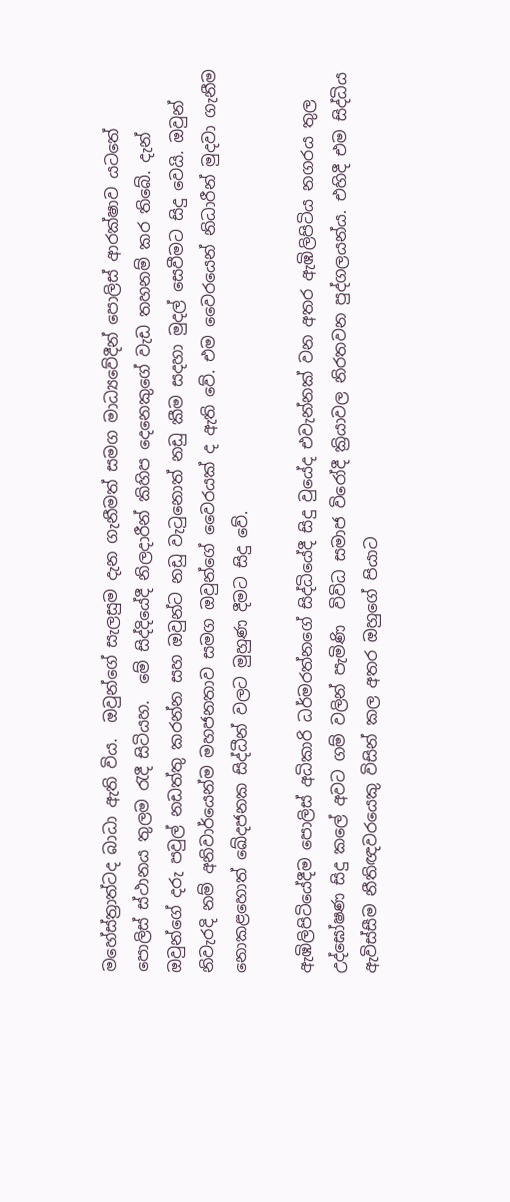මහේස්ත්‍රාත්ටද බාධා ඇති විය.  ඔවුන්ගේ සැලසුම දැන ගැනීමත් සමග මාධ්‍යවේදීන් පොලිස් ආරක්ෂාව යටතේ පොලිස් ස්ථානය තුලම රැදී සිටියහ.  මේ සිද්දියේදී නිලදාරීන් කිහිප දෙනෙකුගේ වැඩ තහනම් කර තිබේ. දැන් ඔවුන්ගේ දරු පවුල් නඩත්තු කරන්න සහ ඔවුන්ට නඩු වැටුනොත් නඩු කීම සදහා මුදල් සෙවීමට සිදු වෙයි. ඔවුන් නිවැරදි නම් අනිවාර්යෙන්ම මහජනතාව සමග ඔවුන්ගේ වෛරයක් ද ඇති වේ. එම වෛරයෙන් නිධාරීන් මුදවා ගැනීම නොකළහොත් ඛේදජනක සිද්ධීන් වලට මුහුණ දීමට සිදු වේ.

ඇඹිලිපිටියේදීම පොලිස් අධිකාරි ධර්මරත්නගේ සිද්ධියේදී සිදු වුයේද එවැන්නක් වන අතර ඇඹිලිපිටිය නගරය තුල උද්ඝෝෂණ සිදු කලේ අවට ගම් වලින් පැමිණි  විවිධ සමාජ විරෝදී ක්‍රියාවල නිරතවන පුද්ගලයන්ය. එහිදී එම සිද්ධිය ඇවිස්සීම නීතිඥවරයෙකු විසින් කල අතර ඔහුගේ පියාට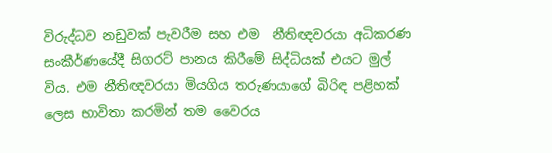විරුද්ධව නඩුවක් පැවරීම සහ එම  නීතිඥවරයා අධිකරණ සංකීර්ණයේදී සිගරට් පානය කිරීමේ සිද්ධියක් එයට මුල් විය. එම නීතිඥවරයා මියගිය තරුණයාගේ බිරිඳ පළිහක් ලෙස භාවිතා කරමින් තම වෛරය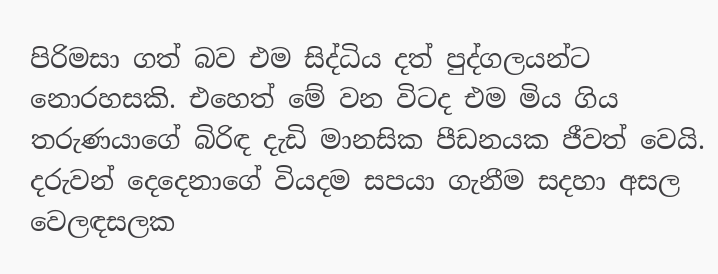පිරිමසා ගත් බව එම සිද්ධිය දත් පුද්ගලයන්ට නොරහසකි. එහෙත් මේ වන විටද එම මිය ගිය තරුණයාගේ බිරිඳ දැඩි මානසික පීඩනයක ජීවත් වෙයි. දරුවන් දෙදෙනාගේ වියදම සපයා ගැනීම සදහා අසල වෙලඳසලක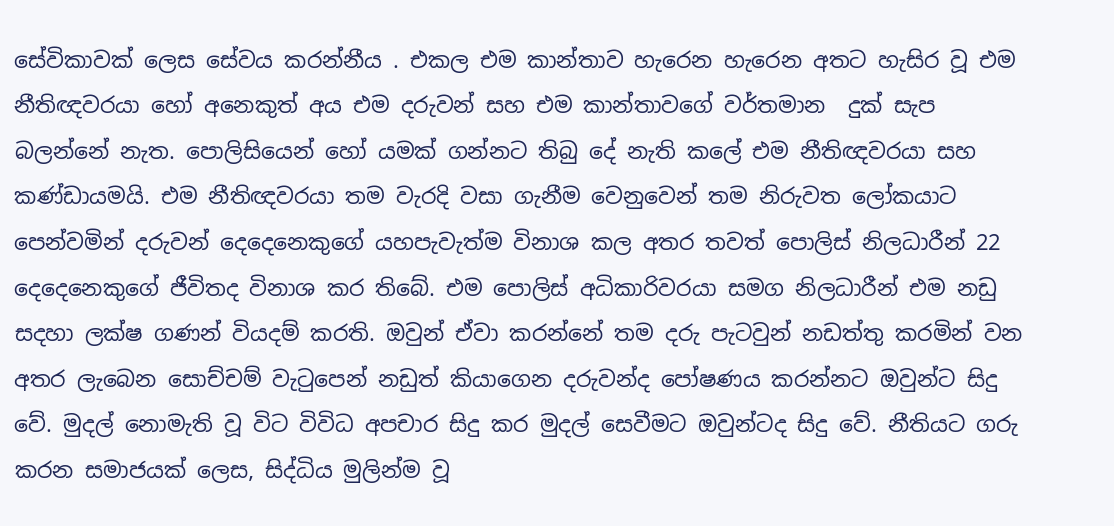සේවිකාවක් ලෙස සේවය කරන්නීය . එකල එම කාන්තාව හැරෙන හැරෙන අතට හැසිර වූ එම නීතිඥවරයා හෝ අනෙකුත් අය එම දරුවන් සහ එම කාන්තාවගේ වර්තමාන  දුක් සැප බලන්නේ නැත. පොලිසියෙන් හෝ යමක් ගන්නට තිබු දේ නැති කලේ එම නීතිඥවරයා සහ කණ්ඩායමයි. එම නීතිඥවරයා තම වැරදි වසා ගැනීම වෙනුවෙන් තම නිරුවත ලෝකයාට පෙන්වමින් දරුවන් දෙදෙනෙකුගේ යහපැවැත්ම විනාශ කල අතර තවත් පොලිස් නිලධාරීන් 22 දෙදෙනෙකුගේ ජීවිතද විනාශ කර තිබේ. එම පොලිස් අධිකාරිවරයා සමග නිලධාරීන් එම නඩු සදහා ලක්ෂ ගණන් වියදම් කරති. ඔවුන් ඒවා කරන්නේ තම දරු පැටවුන් නඩත්තු කරමින් වන අතර ලැබෙන සොච්චම් වැටුපෙන් නඩුත් කියාගෙන දරුවන්ද පෝෂණය කරන්නට ඔවුන්ට සිදු වේ. මුදල් නොමැති වූ විට විවිධ අපචාර සිදු කර මුදල් සෙවීමට ඔවුන්ටද සිදු වේ. නීතියට ගරු කරන සමාජයක් ලෙස, සිද්ධිය මුලින්ම වූ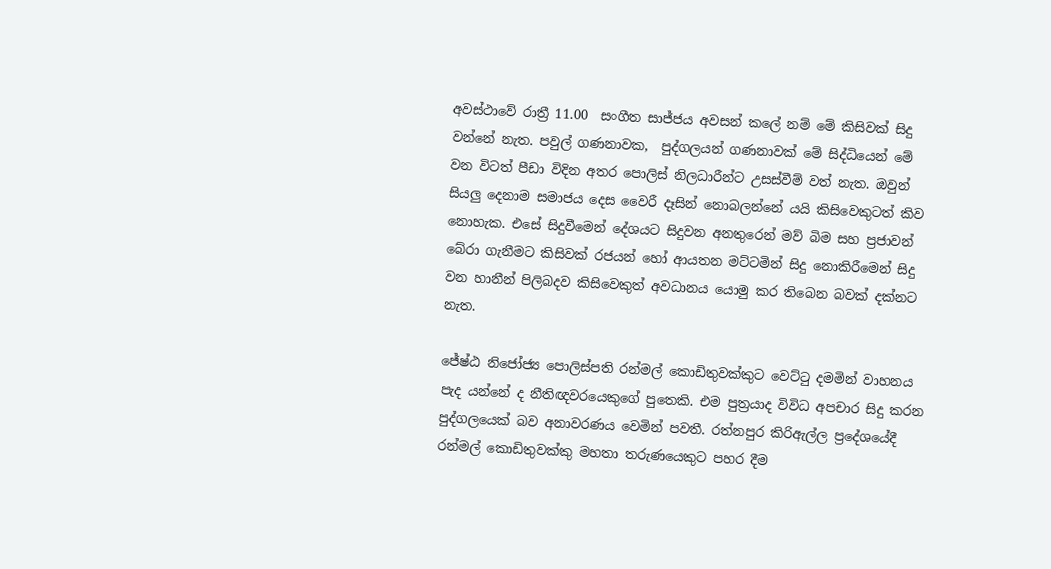අවස්ථාවේ රාත්‍රී 11.00  සංගීත සාජ්ජය අවසන් කලේ නම් මේ කිසිවක් සිදු වන්නේ නැත. පවුල් ගණනාවක,  පුද්ගලයන් ගණනාවක් මේ සිද්ධියෙන් මේ වන විටත් පීඩා විදින අතර පොලිස් නිලධාරීන්ට උසස්වීම් වත් නැත. ඔවුන් සියලු දෙනාම සමාජය දෙස වෛරී දෑසින් නොබලන්නේ යයි කිසිවෙකුටත් කිව නොහැක. එසේ සිදුවීමෙන් දේශයට සිදුවන අනතුරෙන් මව් බිම සහ ප්‍රජාවන් බේරා ගැනීමට කිසිවක් රජයන් හෝ ආයතන මට්ටමින් සිදු නොකිරීමෙන් සිදු වන හානීන් පිලිබදව කිසිවෙකුත් අවධානය යොමු කර තිබෙන බවක් දක්නට නැත.

ජේෂ්ඨ නිජෝජ්‍ය පොලිස්පති රන්මල් කොඩිතුවක්කුට වෙට්ටු දමමින් වාහනය පැද යන්නේ ද නීතිඥවරයෙකුගේ පුතෙකි. එම පුත්‍රයාද විවිධ අපචාර සිදු කරන පුද්ගලයෙක් බව අනාවරණය වෙමින් පවතී. රත්නපුර කිරිඇල්ල ප්‍රදේශයේදී රන්මල් කොඩිතුවක්කු මහතා තරුණයෙකුට පහර දීම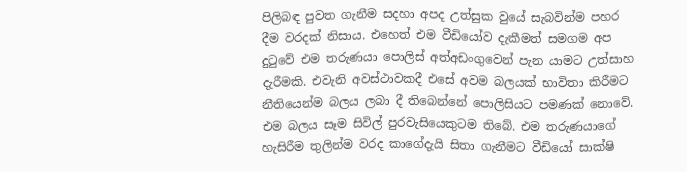පිලිබඳ පුවත ගැනීම සදහා අපද උත්සුක වුයේ සැබවින්ම පහර දීම වරදක් නිසාය. එහෙත් එම වීඩියෝව දැකීමත් සමගම අප දුටුවේ එම තරුණයා පොලිස් අත්අඩංගුවෙන් පැන යාමට උත්සාහ දැරීමකි. එවැනි අවස්ථාවකදී එසේ අවම බලයක් භාවිතා කිරීමට නීතියෙන්ම බලය ලබා දී තිබෙන්නේ පොලිසියට පමණක් නොවේ. එම බලය සෑම සිවිල් පුරවැසියෙකුටම තිබේ. එම තරුණයාගේ හැසිරීම තුලින්ම වරද කාගේදැයි සිතා ගැනීමට වීඩියෝ සාක්ෂි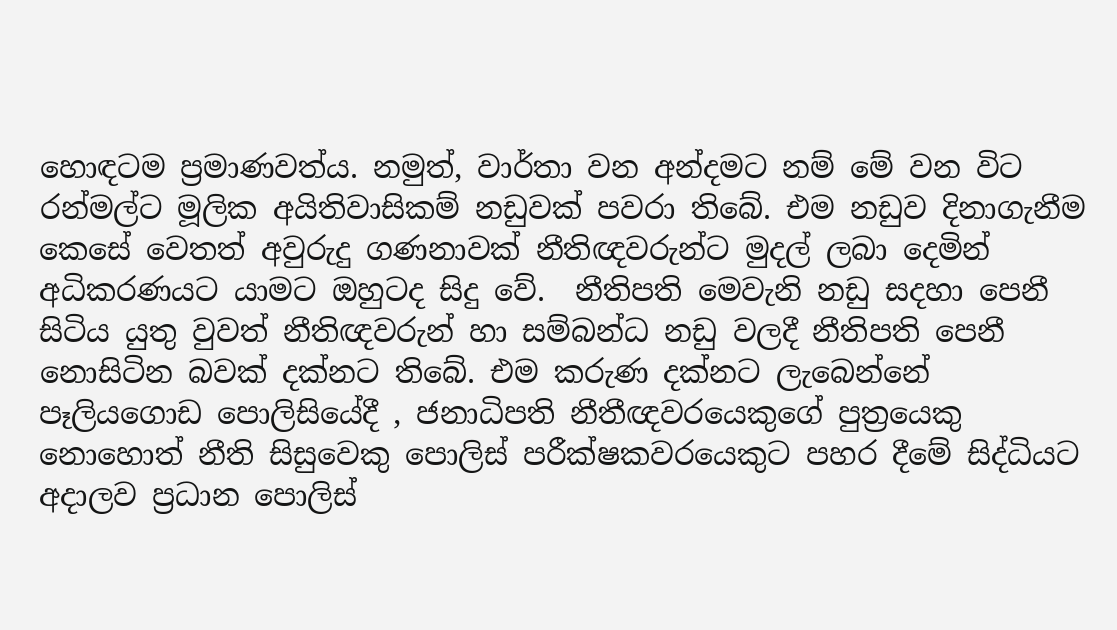හොඳටම ප්‍රමාණවත්ය. නමුත්, වාර්තා වන අන්දමට නම් මේ වන විට රන්මල්ට මූලික අයිතිවාසිකම් නඩුවක් පවරා තිබේ. එම නඩුව දිනාගැනීම කෙසේ වෙතත් අවුරුදු ගණනාවක් නීතිඥවරුන්ට මුදල් ලබා දෙමින් අධිකරණයට යාමට ඔහුටද සිදු වේ.  නීතිපති මෙවැනි නඩු සදහා පෙනී සිටිය යුතු වුවත් නීතිඥවරුන් හා සම්බන්ධ නඩු වලදී නීතිපති පෙනී නොසිටින බවක් දක්නට තිබේ. එම කරුණ දක්නට ලැබෙන්නේ පෑලියගොඩ පොලිසියේදී , ජනාධිපති නීතීඥවරයෙකුගේ පුත්‍රයෙකු නොහොත් නීති සිසුවෙකු පොලිස් පරීක්ෂකවරයෙකුට පහර දීමේ සිද්ධියට අදාලව ප්‍රධාන පොලිස්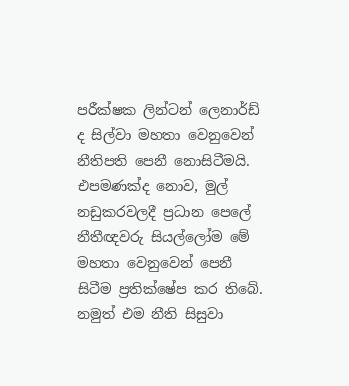පරීක්ෂක ලින්ටන් ලෙනාර්ඩ් ද සිල්වා මහතා වෙනුවෙන් නීතිපති පෙනී නොසිටීමයි. එපමණක්ද නොව, මුල් නඩුකරවලදී ප්‍රධාන පෙලේ නීතීඥවරු සියල්ලෝම මේ මහතා වෙනුවෙන් පෙනී සිටීම ප්‍රතික්ෂේප කර තිබේ. නමුත් එම නීති සිසුවා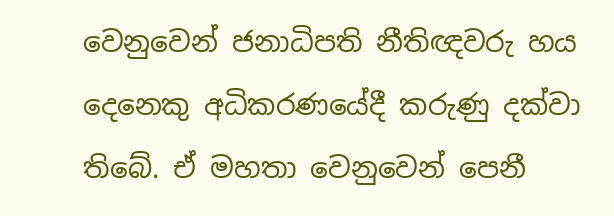වෙනුවෙන් ජනාධිපති නීතිඥවරු හය දෙනෙකු අධිකරණයේදී කරුණු දක්වා තිබේ. ඒ මහතා වෙනුවෙන් පෙනී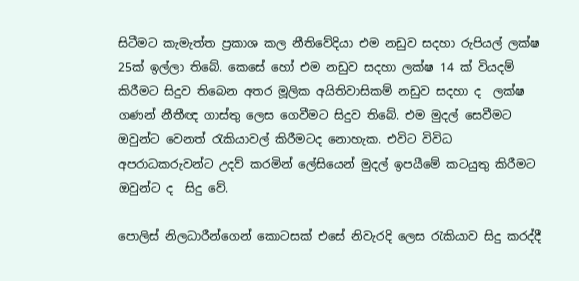සිටීමට කැමැත්ත ප්‍රකාශ කල නීතිවේදියා එම නඩුව සදහා රුපියල් ලක්ෂ 25ක් ඉල්ලා තිබේ. කෙසේ හෝ එම නඩුව සදහා ලක්ෂ 14 ක් වියදම් කිරීමට සිදුව තිබෙන අතර මූලික අයිතිවාසිකම් නඩුව සදහා ද  ලක්ෂ ගණන් නීතීඥ ගාස්තු ලෙස ගෙවීමට සිදුව තිබේ. එම මුදල් සෙවීමට ඔවුන්ට වෙනත් රැකියාවල් කිරීමටද නොහැක. එවිට විවිධ අපරාධකරුවන්ට උදව් කරමින් ලේසියෙන් මුදල් ඉපයීමේ කටයුතු කිරීමට ඔවුන්ට ද  සිදු වේ.

පොලිස් නිලධාරීන්ගෙන් කොටසක් එසේ නිවැරදි ලෙස රැකියාව සිදු කරද්දී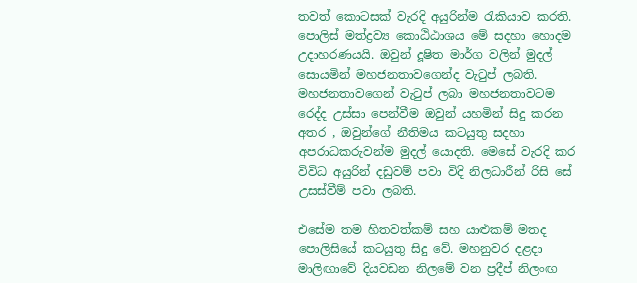තවත් කොටසක් වැරදි අයුරින්ම රැකියාව කරති. පොලිස් මත්ද්‍රව්‍ය කොඨිඨාශය මේ සදහා හොදම උදාහරණයයි. ඔවුන් දූෂිත මාර්ග වලින් මුදල් සොයමින් මහජනතාවගෙන්ද වැටුප් ලබති. මහජනතාවගෙන් වැටුප් ලබා මහජනතාවටම රෙද්ද උස්සා පෙන්වීම ඔවුන් යහමින් සිදු කරන අතර , ඔවුන්ගේ නීතිමය කටයුතු සදහා අපරාධකරුවන්ම මුදල් යොදති. මෙසේ වැරදි කර විවිධ අයුරින් දඩුවම් පවා විදි නිලධාරීන් රිසි සේ උසස්වීම් පවා ලබති.

එසේම තම හිතවත්කම් සහ යාළුකම් මතද පොලිසියේ කටයුතු සිදු වේ. මහනුවර දළදා මාලිඟාවේ දියවඩන නිලමේ වන ප්‍රදීප් නිලංඟ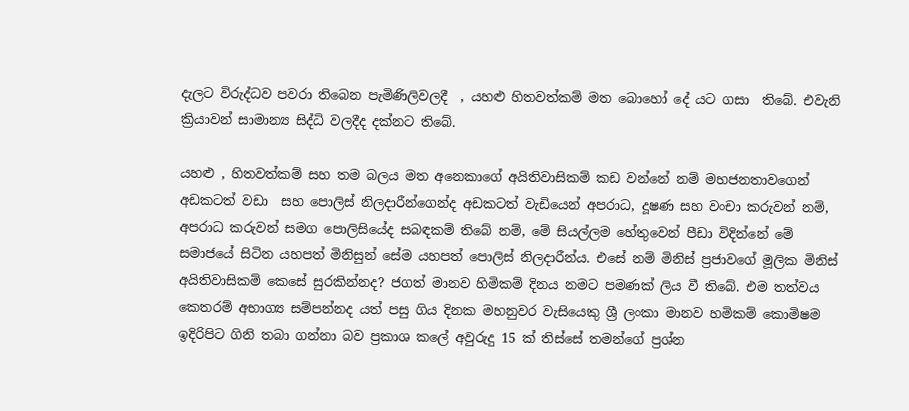දැලට විරුද්ධව පවරා තිබෙන පැමිණිලිවලදී  , යහළු හිතවත්කම් මත බොහෝ දේ යට ගසා  තිබේ. එවැනි ක්‍රියාවන් සාමාන්‍ය සිද්ධි වලදීද දක්නට තිබේ.

යහළු , හිතවත්කම් සහ තම බලය මත අනෙකාගේ අයිතිවාසිකම් කඩ වන්නේ නම් මහජනතාවගෙන් අඩකටත් වඩා  සහ පොලිස් නිලදාරීන්ගෙන්ද අඩකටත් වැඩියෙන් අපරාධ, දූෂණ සහ වංචා කරුවන් නම්, අපරාධ කරුවන් සමග පොලිසියේද සබඳකම් තිබේ නම්, මේ සියල්ලම හේතුවෙන් පීඩා විදින්නේ මේ සමාජයේ සිටින යහපත් මිනිසුන් සේම යහපත් පොලිස් නිලදාරීන්ය. එසේ නම් මිනිස් ප්‍රජාවගේ මූලික මිනිස් අයිතිවාසිකම් කෙසේ සුරකින්නද? ජගත් මානව හිමිකම් දිනය නමට පමණක් ලිය වී තිබේ. එම තත්වය කෙතරම් අභාග්‍ය සම්පන්නද යත් පසු ගිය දිනක මහනුවර වැසියෙකු ශ්‍රී ලංකා මානව හමිකම් කොමිෂම ඉදිරිපිට ගිනි තබා ගන්නා බව ප්‍රකාශ කලේ අවුරුදු 15 ක් තිස්සේ තමන්ගේ ප්‍රශ්න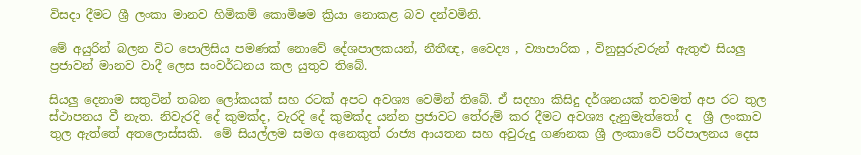විසදා දීමට ශ්‍රී ලංකා මානව හිමිකම් කොමිෂම ක්‍රියා නොකළ බව දන්වමිනි.

මේ අයුරින් බලන විට පොලිසිය පමණක් නොවේ දේශපාලකයන්, නීතීඥ, වෛද්‍ය , ව්‍යාපාරික , විනුසුරුවරුන් ඇතුළු සියලු ප්‍රජාවන් මානව වාදී ලෙස සංවර්ධනය කල යුතුව තිබේ.

සියලු දෙනාම සතුටින් තබන ලෝකයක් සහ රටක් අපට අවශ්‍ය වෙමින් තිබේ. ඒ සදහා කිසිදු දර්ශනයක් තවමත් අප රට තුල ස්ථාපනය වී නැත. නිවැරදි දේ කුමක්ද, වැරදි දේ කුමක්ද යන්න ප්‍රජාවට තේරුම් කර දීමට අවශ්‍ය දැනුමැත්තෝ ද  ශ්‍රී ලංකාව තුල ඇත්තේ අතලොස්සකි.  මේ සියල්ලම සමග අනෙකුත් රාජ්‍ය ආයතන සහ අවුරුදු ගණනක ශ්‍රී ලංකාවේ පරිපාලනය දෙස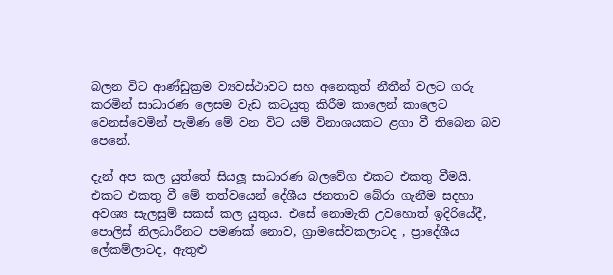බලන විට ආණ්ඩුක්‍රම ව්‍යවස්ථාවට සහ අනෙකුත් නීතීන් වලට ගරු කරමින් සාධාරණ ලෙසම වැඩ කටයුතු කිරීම කාලෙන් කාලෙට වෙනස්වෙමින් පැමිණ මේ වන විට යම් විනාශයකට ළගා වී තිබෙන බව පෙනේ.

දැන් අප කල යුත්තේ සියලූ සාධාරණ බලවේග එකට එකතු වීමයි. එකට එකතු වී මේ තත්වයෙන් දේශීය ජනතාව බේරා ගැනීම සදහා අවශ්‍ය සැලසුම් සකස් කල යුතුය. එසේ නොමැති උවහොත් ඉදිරියේදී, පොලිස් නිලධාරීනට පමණක් නොව, ග්‍රාමසේවකලාටද , ප්‍රාදේශීය ලේකම්ලාටද, ඇතුළු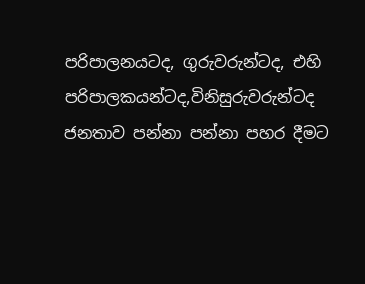පරිපාලනයටද, ගුරුවරුන්ටද, එහි පරිපාලකයන්ටද,විනිසුරුවරුන්ටද ජනතාව පන්නා පන්නා පහර දීමට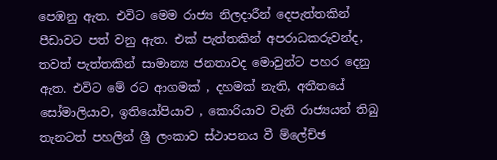පෙඹනු ඇත. එවිට මෙම රාජ්‍ය නිලදාරීන් දෙපැත්තකින් පීඩාවට පත් වනු ඇත. එක් පැත්තකින් අපරාධකරුවන්ද, තවත් පැත්තකින් සාමාන්‍ය ජනතාවද මොවුන්ට පහර දෙනු ඇත. එවිට මේ රට ආගමක් , දහමක් නැති, අතීතයේ  සෝමාලියාව, ඉතියෝපියාව , කොරියාව වැනි රාජ්‍යයන් තිබු තැනටත් පහලින් ශ්‍රී ලංකාව ස්ථාපනය වී ම්ලේච්ඡ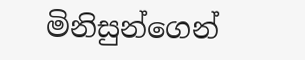මිනිසුන්ගෙන්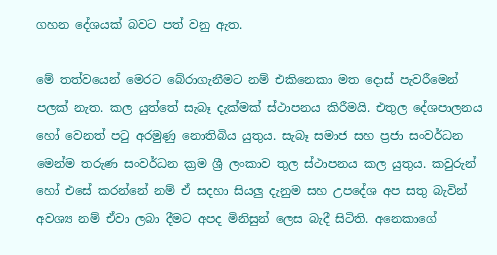ගහන දේශයක් බවට පත් වනු ඇත.

මේ තත්වයෙන් මෙරට බේරාගැනීමට නම් එකිනෙකා මත දොස් පැවරීමෙන් පලක් නැත. කල යුත්තේ සැබෑ දැක්මක් ස්ථාපනය කිරීමයි. එතුල දේශපාලනය හෝ වෙනත් පටු අරමුණු නොතිබිය යුතුය. සැබෑ සමාජ සහ ප්‍රජා සංවර්ධන මෙන්ම තරුණ සංවර්ධන ක්‍රම ශ්‍රී ලංකාව තුල ස්ථාපනය කල යුතුය. කවුරුන් හෝ එසේ කරන්නේ නම් ඒ සදහා සියලු දැනුම සහ උපදේශ අප සතු බැවින් අවශ්‍ය නම් ඒවා ලබා දීමට අපද මිනිසුන් ලෙස බැදී සිටිති. අනෙකාගේ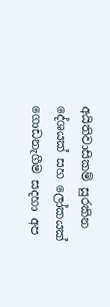අයිතිවාසිකම් සුරකින දේශයක් සහ ලෝකයක් ගොඩනැගීම සදහා අප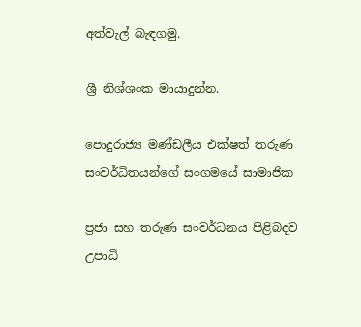අත්වැල් බැඳගමු.

ශ්‍රී නිශ්ශංක මායාදුන්න.

පොදුරාජ්‍ය මණ්ඩලීය එක්ෂත් තරුණ සංවර්ධිතයන්ගේ සංගමයේ සාමාජික

ප්‍රජා සහ තරුණ සංවර්ධනය පිළිබදව උපාධි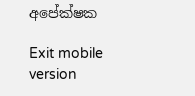අපේක්ෂක

Exit mobile version